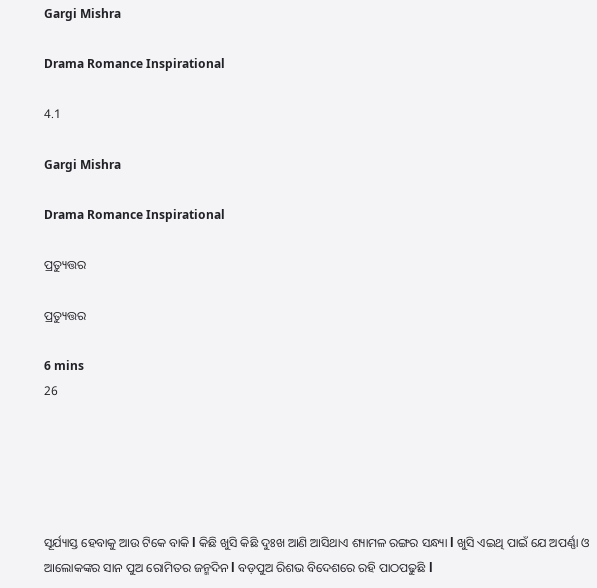Gargi Mishra

Drama Romance Inspirational

4.1

Gargi Mishra

Drama Romance Inspirational

ପ୍ରତ୍ୟୁତ୍ତର

ପ୍ରତ୍ୟୁତ୍ତର

6 mins
26





ସୂର୍ଯ୍ୟାସ୍ତ ହେବାକୁ ଆଉ ଟିକେ ବାକି l କିଛି ଖୁସି କିଛି ଦୁଃଖ ଆଣି ଆସିଥାଏ ଶ୍ୟାମଳ ରଙ୍ଗର ସନ୍ଧ୍ୟା l ଖୁସି ଏଇଥି ପାଇଁ ଯେ ଅପର୍ଣ୍ଣା ଓ ଆଲୋକଙ୍କର ସାନ ପୁଅ ରୋମିତର ଜନ୍ମଦିନ l ବଡ଼ପୁଅ ରିଶଭ ବିଦେଶରେ ରହି ପାଠପଢୁଛି l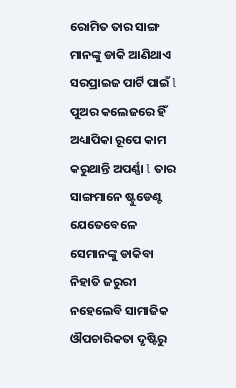ରୋମିତ ତାର ସାଙ୍ଗ ମାନଙ୍କୁ ଡାକି ଆଣିଥାଏ ସରପ୍ରାଇଜ ପାର୍ଟି ପାଇଁ l ପୁଅର କଲେଜରେ ହିଁ ଅଧ୍ୟାପିକା ରୂପେ କାମ କରୁଥାନ୍ତି ଅପର୍ଣ୍ଣା l ତାର ସାଙ୍ଗମାନେ ଷ୍ଟୁଡେଣ୍ଟ ଯେତେବେଳେ ସେମାନଙ୍କୁ ଡାକିବା ନିହାତି ଜରୁରୀ ନହେଲେବି ସାମାଜିକ ଔପଚାରିକତା ଦୃଷ୍ଟିରୁ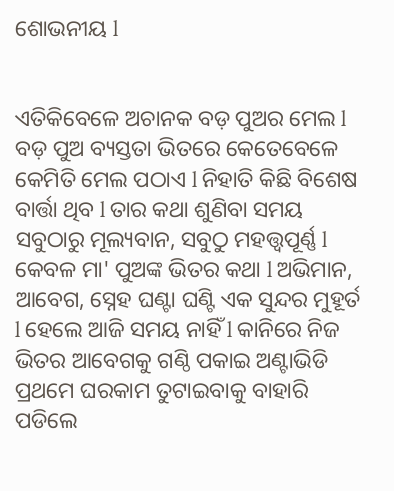ଶୋଭନୀୟ l


ଏତିକିବେଳେ ଅଚାନକ ବଡ଼ ପୁଅର ମେଲ l ବଡ଼ ପୁଅ ବ୍ୟସ୍ତତା ଭିତରେ କେତେବେଳେ କେମିତି ମେଲ ପଠାଏ l ନିହାତି କିଛି ବିଶେଷ ବାର୍ତ୍ତା ଥିବ l ତାର କଥା ଶୁଣିବା ସମୟ ସବୁଠାରୁ ମୂଲ୍ୟବାନ, ସବୁଠୁ ମହତ୍ତ୍ୱପୂର୍ଣ୍ଣ l କେବଳ ମା' ପୁଅଙ୍କ ଭିତର କଥା l ଅଭିମାନ, ଆବେଗ, ସ୍ନେହ ଘଣ୍ଟା ଘଣ୍ଟି ଏକ ସୁନ୍ଦର ମୁହୂର୍ତ l ହେଲେ ଆଜି ସମୟ ନାହିଁ l କାନିରେ ନିଜ ଭିତର ଆବେଗକୁ ଗଣ୍ଠି ପକାଇ ଅଣ୍ଟାଭିଡି ପ୍ରଥମେ ଘରକାମ ତୁଟାଇବାକୁ ବାହାରି ପଡିଲେ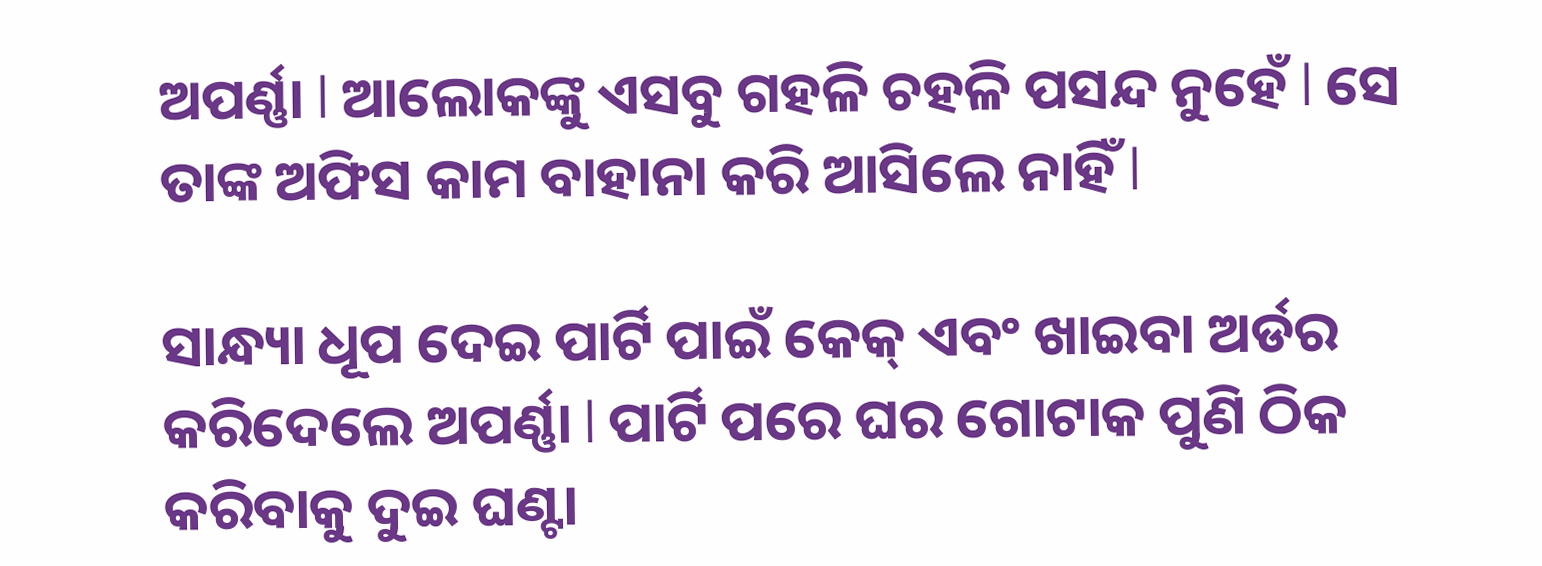ଅପର୍ଣ୍ଣା l ଆଲୋକଙ୍କୁ ଏସବୁ ଗହଳି ଚହଳି ପସନ୍ଦ ନୁହେଁ l ସେ ତାଙ୍କ ଅଫିସ କାମ ବାହାନା କରି ଆସିଲେ ନାହିଁ l

ସାନ୍ଧ୍ୟା ଧୂପ ଦେଇ ପାର୍ଟି ପାଇଁ କେକ୍ ଏବଂ ଖାଇବା ଅର୍ଡର କରିଦେଲେ ଅପର୍ଣ୍ଣା l ପାର୍ଟି ପରେ ଘର ଗୋଟାକ ପୁଣି ଠିକ କରିବାକୁ ଦୁଇ ଘଣ୍ଟା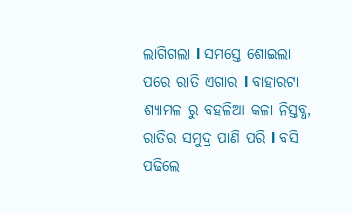ଲାଗିଗଲା l ସମସ୍ତେ ଶୋଇଲା ପରେ ରାତି ଏଗାର l ବାହାରଟା ଶ୍ୟାମଳ ରୁ ବହଳିଆ କଳା ନିସ୍ତବ୍ଧ, ରାତିର ସମୁଦ୍ର ପାଣି ପରି l ବସି ପଢିଲେ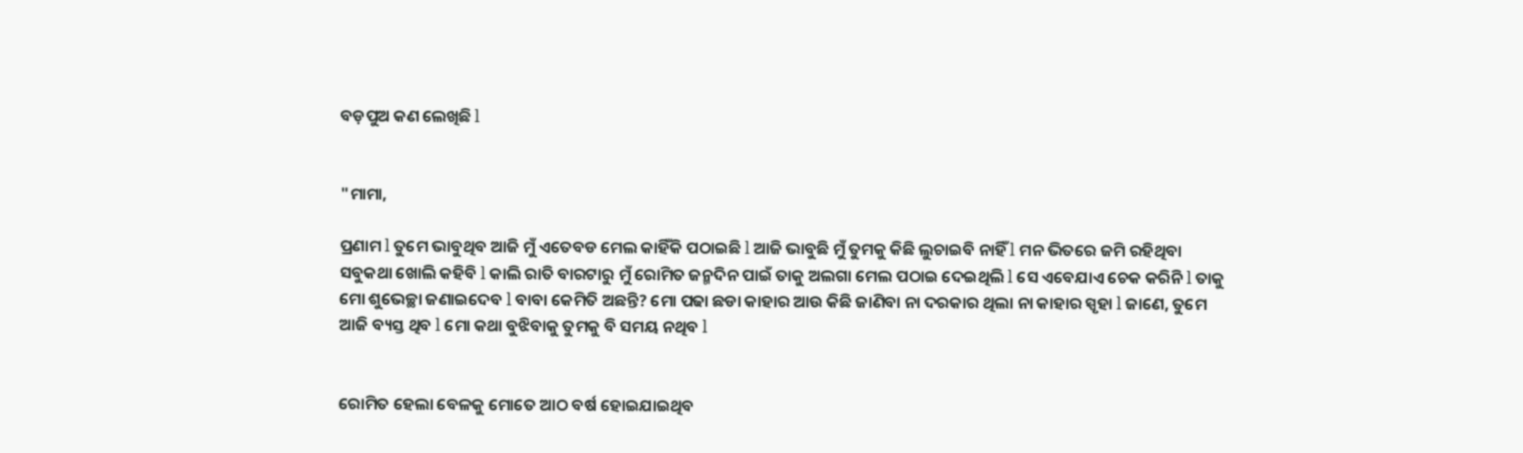ବଡ଼ପୁଅ କଣ ଲେଖିଛି l


"ମାମା,

ପ୍ରଣାମ l ତୁମେ ଭାବୁଥିବ ଆଜି ମୁଁ ଏତେବଡ ମେଲ କାହିଁକି ପଠାଇଛି l ଆଜି ଭାବୁଛି ମୁଁ ତୁମକୁ କିଛି ଲୁଚାଇବି ନାହିଁ l ମନ ଭିତରେ ଜମି ରହିଥିବା ସବୁକଥା ଖୋଲି କହିବି l କାଲି ରାତି ବାରଟାରୁ ମୁଁ ରୋମିତ ଜନ୍ମଦିନ ପାଇଁ ତାକୁ ଅଲଗା ମେଲ ପଠାଇ ଦେଇଥିଲି l ସେ ଏବେଯାଏ ଚେକ କରିନି l ତାକୁ ମୋ ଶୁଭେଚ୍ଛା ଜଣାଇଦେବ l ବାବା କେମିତି ଅଛନ୍ତି? ମୋ ପଢା ଛଡା କାହାର ଆଉ କିଛି ଜାଣିବା ନା ଦରକାର ଥିଲା ନା କାହାର ସ୍ପୃହା l ଜାଣେ, ତୁମେ ଆଜି ବ୍ୟସ୍ତ ଥିବ l ମୋ କଥା ବୁଝିବାକୁ ତୁମକୁ ବି ସମୟ ନଥିବ l


ରୋମିତ ହେଲା ବେଳକୁ ମୋତେ ଆଠ ବର୍ଷ ହୋଇଯାଇଥିବ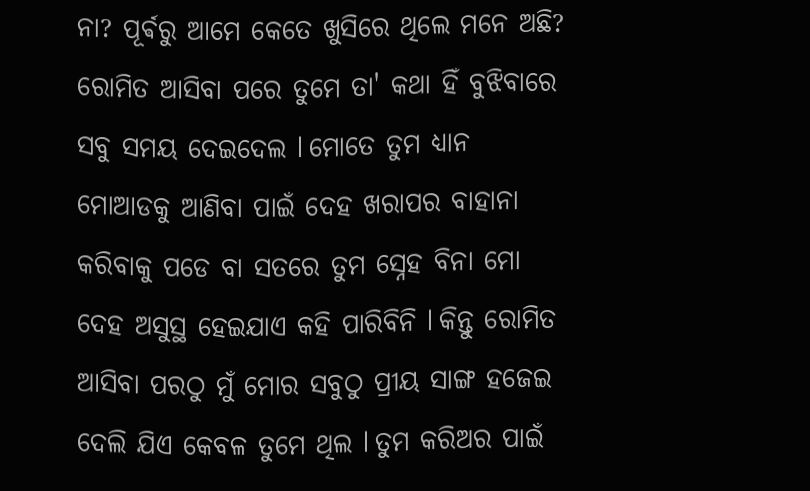ନା? ପୂର୍ଵରୁ ଆମେ କେତେ ଖୁସିରେ ଥିଲେ ମନେ ଅଛି? ରୋମିତ ଆସିବା ପରେ ତୁମେ ତା' କଥା ହିଁ ବୁଝିବାରେ ସବୁ ସମୟ ଦେଇଦେଲ l ମୋତେ ତୁମ ଧ୍ୟାନ ମୋଆଡକୁ ଆଣିବା ପାଇଁ ଦେହ ଖରାପର ବାହାନା କରିବାକୁ ପଡେ ବା ସତରେ ତୁମ ସ୍ନେହ ବିନା ମୋ ଦେହ ଅସୁସ୍ଥ ହେଇଯାଏ କହି ପାରିବିନି l କିନ୍ତୁ ରୋମିତ ଆସିବା ପରଠୁ ମୁଁ ମୋର ସବୁଠୁ ପ୍ରୀୟ ସାଙ୍ଗ ହଜେଇ ଦେଲି ଯିଏ କେବଳ ତୁମେ ଥିଲ l ତୁମ କରିଅର ପାଇଁ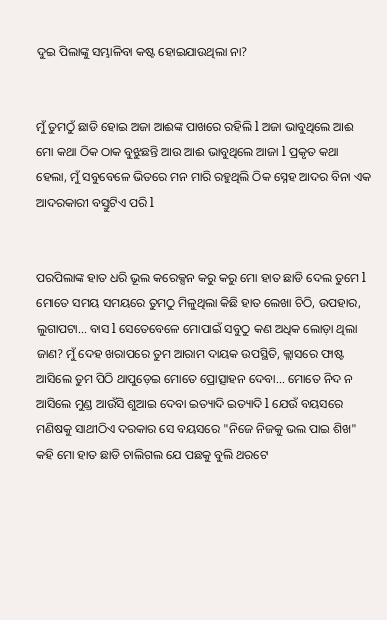ଦୁଇ ପିଲାଙ୍କୁ ସମ୍ଭାଳିବା କଷ୍ଟ ହୋଇଯାଉଥିଲା ନା?


ମୁଁ ତୁମଠୁଁ ଛାଡି ହୋଇ ଅଜା ଆଈଙ୍କ ପାଖରେ ରହିଲି l ଅଜା ଭାବୁଥିଲେ ଆଈ ମୋ କଥା ଠିକ ଠାକ ବୁଝୁଛନ୍ତି ଆଉ ଆଈ ଭାବୁଥିଲେ ଆଜା l ପ୍ରକୃତ କଥା ହେଲା, ମୁଁ ସବୁବେଳେ ଭିତରେ ମନ ମାରି ରହୁଥିଲି ଠିକ ସ୍ନେହ ଆଦର ବିନା ଏକ ଆଦରକାରୀ ବସ୍ତୁଟିଏ ପରି l


ପରପିଲାଙ୍କ ହାତ ଧରି ଭୂଲ କରେକ୍ସନ କରୁ କରୁ ମୋ ହାତ ଛାଡି ଦେଲ ତୁମେ l ମୋତେ ସମୟ ସମୟରେ ତୁମଠୁ ମିଳୁଥିଲା କିଛି ହାତ ଲେଖା ଚିଠି, ଉପହାର, ଲୁଗାପଟା... ବାସ l ସେତେବେଳେ ମୋପାଇଁ ସବୁଠୁ କଣ ଅଧିକ ଲୋଡ଼ା ଥିଲା ଜାଣ? ମୁଁ ଦେହ ଖରାପରେ ତୁମ ଆରାମ ଦାୟକ ଉପସ୍ଥିତି, କ୍ଲାସରେ ଫାଷ୍ଟ ଆସିଲେ ତୁମ ପିଠି ଥାପୁଡ଼େଇ ମୋତେ ପ୍ରୋତ୍ସାହନ ଦେବା... ମୋତେ ନିଦ ନ ଆସିଲେ ମୁଣ୍ଡ ଆଉଁସି ଶୁଆଇ ଦେବା ଇତ୍ୟାଦି ଇତ୍ୟାଦି l ଯେଉଁ ବୟସରେ ମଣିଷକୁ ସାଥୀଠିଏ ଦରକାର ସେ ବୟସରେ "ନିଜେ ନିଜକୁ ଭଲ ପାଇ ଶିଖ" କହି ମୋ ହାତ ଛାଡି ଚାଲିଗଲ ଯେ ପଛକୁ ବୁଲି ଥରଟେ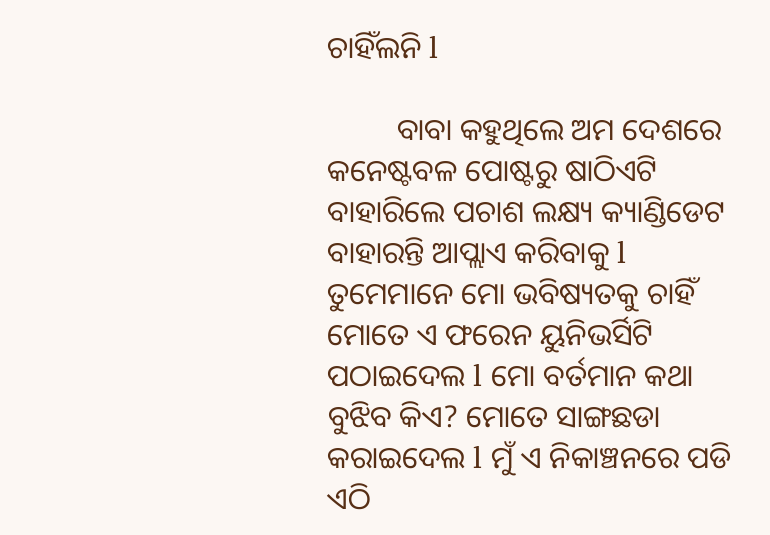ଚାହିଁଲନି l

         ବାବା କହୁଥିଲେ ଅମ ଦେଶରେ କନେଷ୍ଟବଳ ପୋଷ୍ଟରୁ ଷାଠିଏଟି ବାହାରିଲେ ପଚାଶ ଲକ୍ଷ୍ୟ କ୍ୟାଣ୍ଡିଡେଟ ବାହାରନ୍ତି ଆପ୍ଲାଏ କରିବାକୁ l ତୁମେମାନେ ମୋ ଭବିଷ୍ୟତକୁ ଚାହିଁ ମୋତେ ଏ ଫରେନ ୟୁନିଭର୍ସିଟି ପଠାଇଦେଲ l ମୋ ବର୍ତମାନ କଥା ବୁଝିବ କିଏ? ମୋତେ ସାଙ୍ଗଛଡା କରାଇଦେଲ l ମୁଁ ଏ ନିକାଞ୍ଚନରେ ପଡି ଏଠି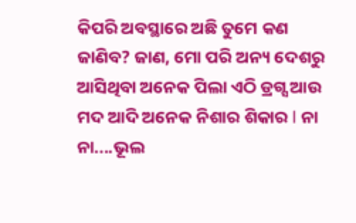କିପରି ଅବସ୍ଥାରେ ଅଛି ତୁମେ କଣ ଜାଣିବ? ଜାଣ, ମୋ ପରି ଅନ୍ୟ ଦେଶରୁ ଆସିଥିବା ଅନେକ ପିଲା ଏଠି ଡ୍ରଗ୍ସ ଆଉ ମଦ ଆଦି ଅନେକ ନିଶାର ଶିକାର l ନା ନା....ଭୂଲ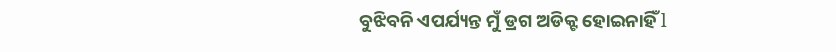ବୁଝିବନି ଏପର୍ଯ୍ୟନ୍ତ ମୁଁ ଡ୍ରଗ ଅଡିକ୍ଟ ହୋଇନାହିଁ l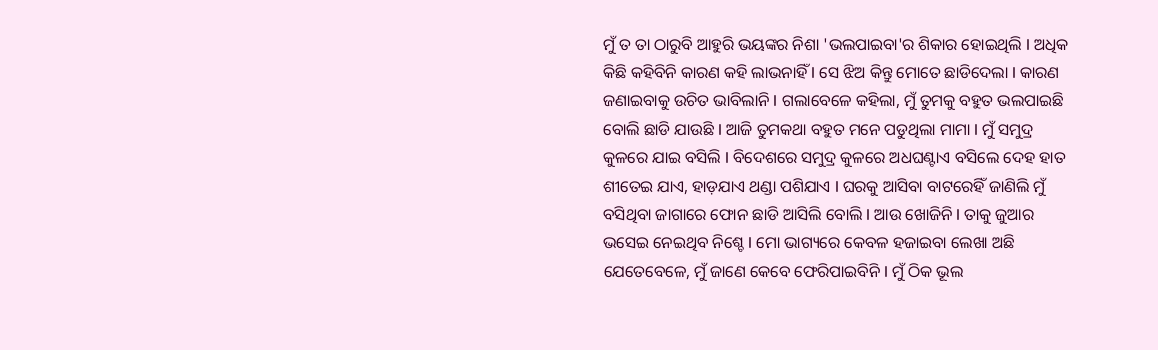ମୁଁ ତ ତା ଠାରୁବି ଆହୁରି ଭୟଙ୍କର ନିଶା 'ଭଲପାଇବା'ର ଶିକାର ହୋଇଥିଲି l ଅଧିକ କିଛି କହିବିନି କାରଣ କହି ଲାଭନାହିଁ l ସେ ଝିଅ କିନ୍ତୁ ମୋତେ ଛାଡିଦେଲା l କାରଣ ଜଣାଇବାକୁ ଉଚିତ ଭାବିଲାନି l ଗଲାବେଳେ କହିଲା, ମୁଁ ତୁମକୁ ବହୁତ ଭଲପାଇଛି ବୋଲି ଛାଡି ଯାଉଛି l ଆଜି ତୁମକଥା ବହୁତ ମନେ ପଡୁଥିଲା ମାମା l ମୁଁ ସମୁଦ୍ର କୁଳରେ ଯାଇ ବସିଲି l ବିଦେଶରେ ସମୁଦ୍ର କୁଳରେ ଅଧଘଣ୍ଟାଏ ବସିଲେ ଦେହ ହାତ ଶୀତେଇ ଯାଏ, ହାଡ଼ଯାଏ ଥଣ୍ଡା ପଶିଯାଏ l ଘରକୁ ଆସିବା ବାଟରେହିଁ ଜାଣିଲି ମୁଁ ବସିଥିବା ଜାଗାରେ ଫୋନ ଛାଡି ଆସିଲି ବୋଲି l ଆଉ ଖୋଜିନି l ତାକୁ ଜୁଆର ଭସେଇ ନେଇଥିବ ନିଶ୍ଚେ l ମୋ ଭାଗ୍ୟରେ କେବଳ ହଜାଇବା ଲେଖା ଅଛି ଯେତେବେଳେ, ମୁଁ ଜାଣେ କେବେ ଫେରିପାଇବିନି l ମୁଁ ଠିକ ଭୂଲ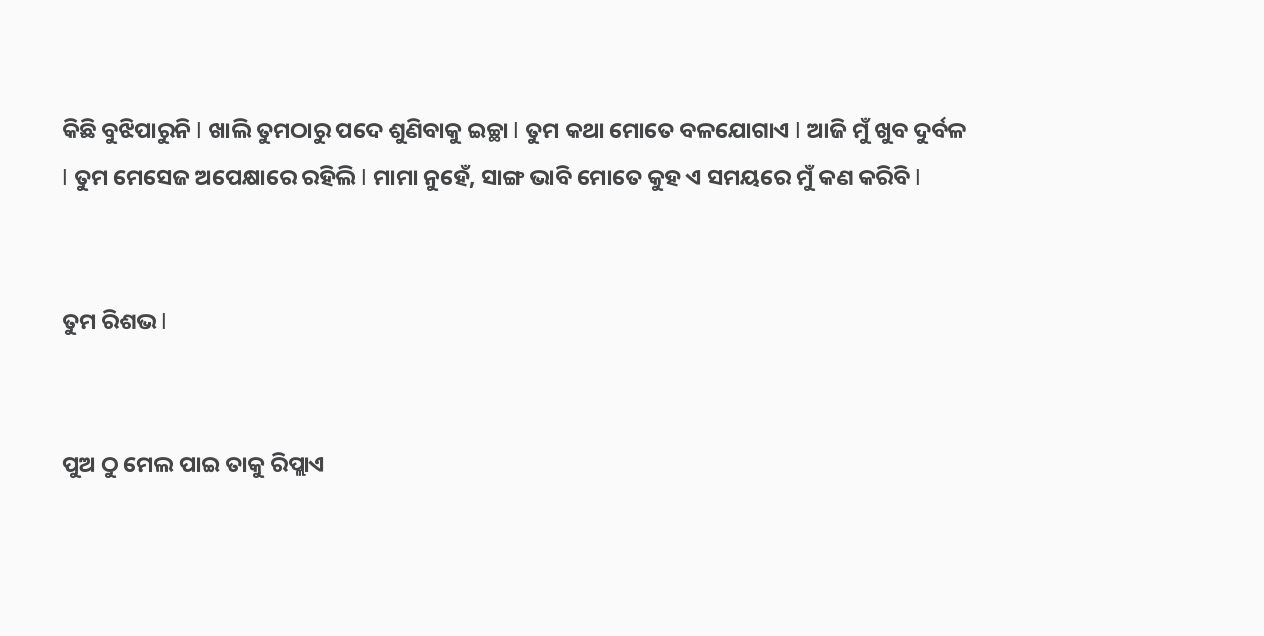କିଛି ବୁଝିପାରୁନି l ଖାଲି ତୁମଠାରୁ ପଦେ ଶୁଣିବାକୁ ଇଚ୍ଛା l ତୁମ କଥା ମୋତେ ବଳଯୋଗାଏ l ଆଜି ମୁଁ ଖୁବ ଦୁର୍ବଳ l ତୁମ ମେସେଜ ଅପେକ୍ଷାରେ ରହିଲି l ମାମା ନୁହେଁ, ସାଙ୍ଗ ଭାବି ମୋତେ କୁହ ଏ ସମୟରେ ମୁଁ କଣ କରିବି l


ତୁମ ରିଶଭ l


ପୁଅ ଠୁ ମେଲ ପାଇ ତାକୁ ରିପ୍ଲାଏ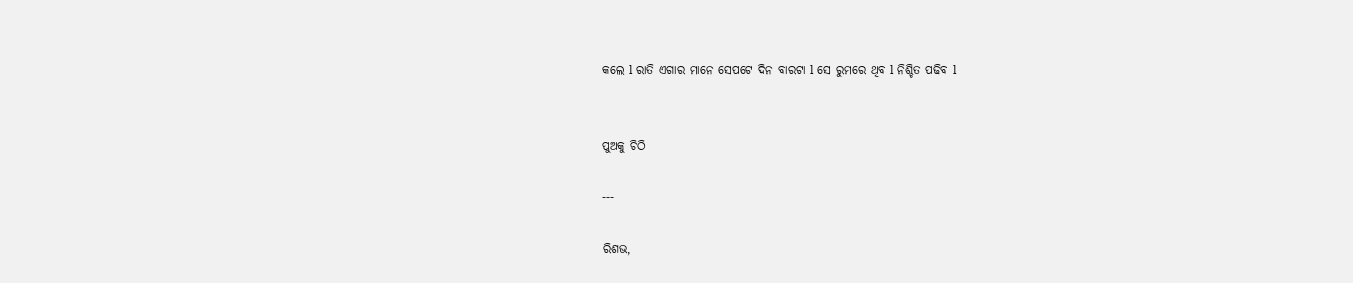କଲେ l ରାତି ଏଗାର ମାନେ ସେପଟେ ଦିନ ବାରଟା l ସେ ରୁମରେ ଥିବ l ନିଶ୍ଚିତ ପଢିବ l


ପୁଅକୁ ଚିଠି

---

ରିଶଭ,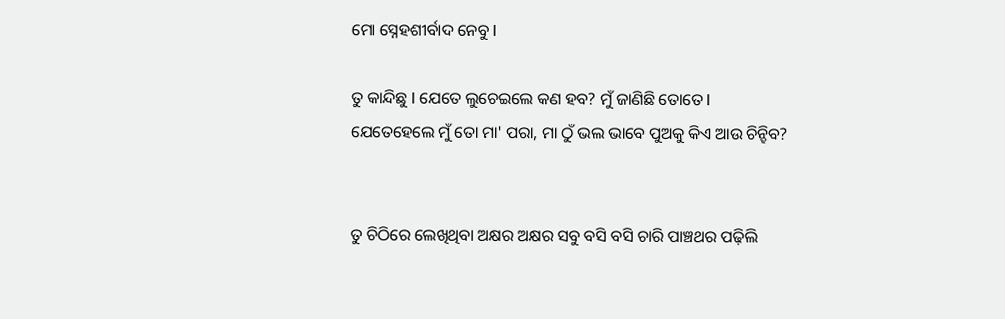ମୋ ସ୍ନେହଶୀର୍ବାଦ ନେବୁ l

ତୁ କାନ୍ଦିଛୁ l ଯେତେ ଲୁଚେଇଲେ କଣ ହବ? ମୁଁ ଜାଣିଛି ତୋତେ l ଯେତେହେଲେ ମୁଁ ତୋ ମା' ପରା, ମା ଠୁଁ ଭଲ ଭାବେ ପୁଅକୁ କିଏ ଆଉ ଚିନ୍ହିବ?


ତୁ ଚିଠିରେ ଲେଖିଥିବା ଅକ୍ଷର ଅକ୍ଷର ସବୁ ବସି ବସି ଚାରି ପାଞ୍ଚଥର ପଢ଼ିଲି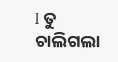l ତୁ ଚାଲିଗଲା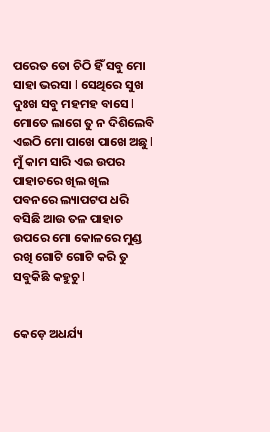ପରେତ ତୋ ଚିଠି ହିଁ ସବୁ ମୋ ସାହା ଭରସା l ସେଥିରେ ସୁଖ ଦୁଃଖ ସବୁ ମହମହ ବାସେ l ମୋତେ ଲାଗେ ତୁ ନ ଦିଶିଲେବି ଏଇଠି ମୋ ପାଖେ ପାଖେ ଅଛୁ l ମୁଁ କାମ ସାରି ଏଇ ଉପର ପାହାଚରେ ଖିଲ ଖିଲ ପବନରେ ଲ୍ୟାପଟପ ଧରି ବସିଛି ଆଉ ତଳ ପାହାଚ ଉପରେ ମୋ କୋଳରେ ମୁଣ୍ଡ ରଖି ଗୋଟି ଗୋଟି କରି ତୁ ସବୁକିଛି କହୁଚୁ l


କେଡ଼େ ଅଧର୍ଯ୍ୟ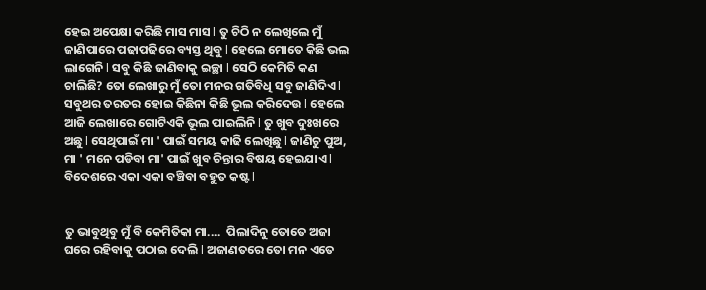ହେଇ ଅପେକ୍ଷା କରିଛି ମାସ ମାସ l ତୁ ଚିଠି ନ ଲେଖିଲେ ମୁଁ ଜାଣିପାରେ ପଢାପଢିରେ ବ୍ୟସ୍ତ ଥିବୁ l ହେଲେ ମୋତେ କିଛି ଭଲ ଲାଗେନି l ସବୁ କିଛି ଜାଣିବାକୁ ଇଚ୍ଛା l ସେଠି କେମିତି କଣ ଚାଲିଛି? ତୋ ଲେଖାରୁ ମୁଁ ତୋ ମନର ଗତିବିଧି ସବୁ ଜାଣିଦିଏ l ସବୁଥର ତରତର ହୋଇ କିଛିନା କିଛି ଭୂଲ କରିଦେଉ l ହେଲେ ଆଜି ଲେଖାରେ ଗୋଟିଏକି ଭୂଲ ପାଇଲିନି l ତୁ ଖୁବ ଦୁଃଖରେ ଅଛୁ l ସେଥିପାଇଁ ମା ' ପାଇଁ ସମୟ କାଢି ଲେଖିଛୁ l ଜାଣିଚୁ ପୁଅ, ମା ' ମନେ ପଡିବା ମା' ପାଇଁ ଖୁବ ଚିନ୍ତାର ବିଷୟ ହେଇଯାଏ l ବିଦେଶରେ ଏକା ଏକା ବଞ୍ଚିବା ବହୁତ କଷ୍ଟ l


ତୁ ଭାବୁଥିବୁ ମୁଁ ବି କେମିତିକା ମା....  ପିଲାଦିନୁ ତୋତେ ଅଜା ଘରେ ରହିବାକୁ ପଠାଇ ଦେଲି l ଅଜାଣତରେ ତୋ ମନ ଏତେ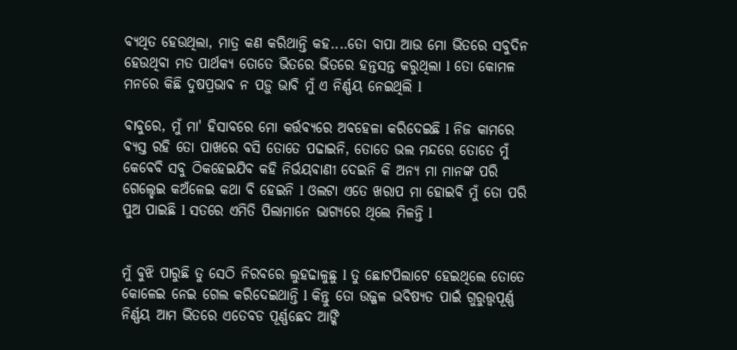ବ୍ୟଥିତ ହେଉଥିଲା, ମାତ୍ର କଣ କରିଥାନ୍ତି କହ....ତୋ ବାପା ଆଉ ମୋ ଭିତରେ ସବୁଦିନ ହେଉଥିବା ମତ ପାର୍ଥକ୍ୟ ତୋତେ ଭିତରେ ଭିତରେ ହନ୍ତସନ୍ତ କରୁଥିଲା l ତୋ କୋମଳ ମନରେ କିଛି ଦୁଷପ୍ରଭାଵ ନ ପଡ଼ୁ ଭାବି ମୁଁ ଏ ନିର୍ଣ୍ଣୟ ନେଇଥିଲି l

ବାବୁରେ, ମୁଁ ମା' ହିସାବରେ ମୋ କର୍ତ୍ତବ୍ୟରେ ଅବହେଳା କରିଦେଇଛି l ନିଜ କାମରେ ବ୍ୟସ୍ତ ରହି ତୋ ପାଖରେ ବସି ତୋତେ ପଢାଇନି, ତୋତେ ଭଲ ମନ୍ଦରେ ତୋତେ ମୁଁ କେବେବି ସବୁ ଠିକହେଇଯିବ କହି ନିର୍ଭୟବାଣୀ ଦେଇନି କି ଅନ୍ୟ ମା ମାନଙ୍କ ପରି ଗେଲ୍ହେଇ କଅଁଳେଇ କଥା ବି ହେଇନି l ଓଲଟା ଏତେ ଖରାପ ମା ହୋଇବି ମୁଁ ତୋ ପରି ପୁଅ ପାଇଛି l ସତରେ ଏମିତି ପିଲାମାନେ ଭାଗ୍ୟରେ ଥିଲେ ମିଳନ୍ତି l


ମୁଁ ବୁଝି ପାରୁଛି ତୁ ସେଠି ନିରବରେ ଲୁହଢାଳୁଛୁ l ତୁ ଛୋଟପିଲାଟେ ହେଇଥିଲେ ତୋତେ କୋଳେଇ ନେଇ ଗେଲ କରିଦେଇଥାନ୍ତି l କିନ୍ତୁ ତୋ ଉଜ୍ଜଳ ଭବିଷ୍ୟତ ପାଇଁ ଗୁରୁତ୍ତ୍ୱପୂର୍ଣ୍ଣ ନିର୍ଣ୍ଣୟ ଆମ ଭିତରେ ଏତେବଡ ପୂର୍ଣ୍ଣଛେଦ ଆଙ୍କି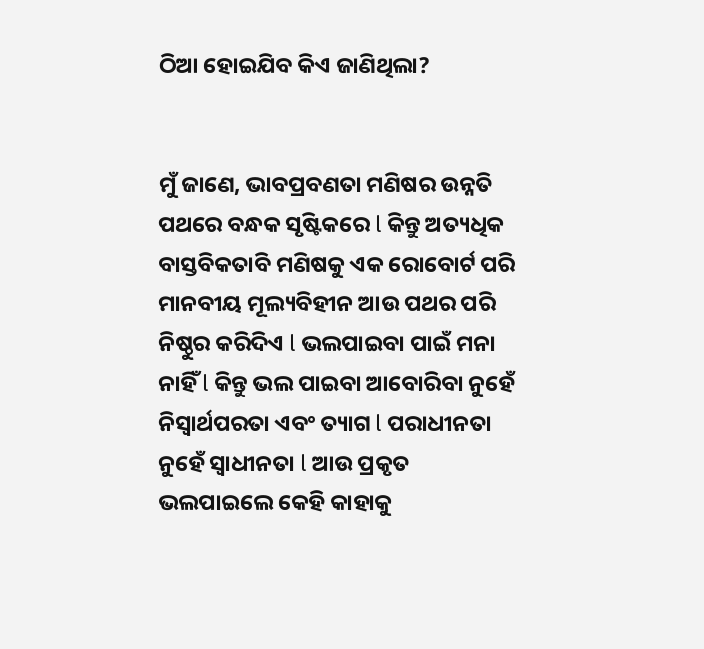ଠିଆ ହୋଇଯିବ କିଏ ଜାଣିଥିଲା?


ମୁଁ ଜାଣେ, ଭାବପ୍ରବଣତା ମଣିଷର ଉନ୍ନତି ପଥରେ ବନ୍ଧକ ସୃଷ୍ଟିକରେ l କିନ୍ତୁ ଅତ୍ୟଧିକ ବାସ୍ତବିକତାବି ମଣିଷକୁ ଏକ ରୋବୋର୍ଟ ପରି ମାନବୀୟ ମୂଲ୍ୟବିହୀନ ଆଉ ପଥର ପରି ନିଷ୍ଠୁର କରିଦିଏ l ଭଲପାଇବା ପାଇଁ ମନା ନାହିଁ l କିନ୍ତୁ ଭଲ ପାଇବା ଆବୋରିବା ନୁହେଁ ନିସ୍ଵାର୍ଥପରତା ଏବଂ ତ୍ୟାଗ l ପରାଧୀନତା ନୁହେଁ ସ୍ୱାଧୀନତା l ଆଉ ପ୍ରକୃତ ଭଲପାଇଲେ କେହି କାହାକୁ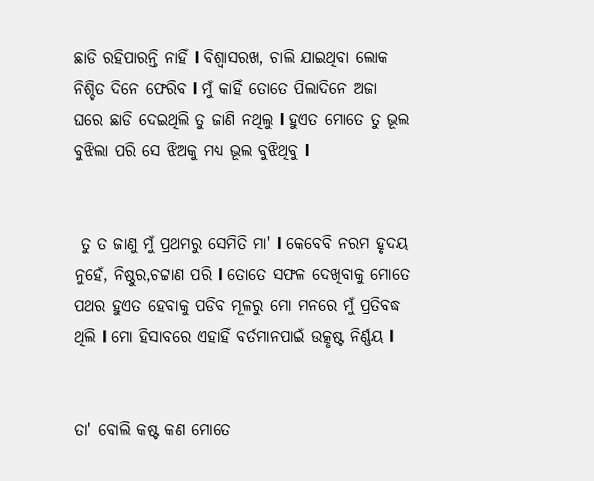ଛାଡି ରହିପାରନ୍ତି ନାହିଁ l ବିଶ୍ୱାସରଖ, ଚାଲି ଯାଇଥିବା ଲୋକ ନିଶ୍ଚିତ ଦିନେ ଫେରିବ l ମୁଁ କାହିଁ ତୋତେ ପିଲାଦିନେ ଅଜା ଘରେ ଛାଡି ଦେଇଥିଲି ତୁ ଜାଣି ନଥିଲୁ l ହୁଏତ ମୋତେ ତୁ ଭୂଲ ବୁଝିଲା ପରି ସେ ଝିଅକୁ ମଧ୍ୟ ଭୂଲ ବୁଝିଥିବୁ l


 ତୁ ତ ଜାଣୁ ମୁଁ ପ୍ରଥମରୁ ସେମିତି ମା' l କେବେବି ନରମ ହୃଦୟ ନୁହେଁ, ନିଷ୍ଠୁର,ଚଟ୍ଟାଣ ପରି l ତୋତେ ସଫଳ ଦେଖିବାକୁ ମୋତେ ପଥର ହୁଏତ ହେବାକୁ ପଡିବ ମୂଳରୁ ମୋ ମନରେ ମୁଁ ପ୍ରତିବଦ୍ଧ ଥିଲି l ମୋ ହିସାବରେ ଏହାହିଁ ବର୍ତମାନପାଇଁ ଉତ୍କୃଷ୍ଟ ନିର୍ଣ୍ଣୟ l


ତା' ବୋଲି କଷ୍ଟ କଣ ମୋତେ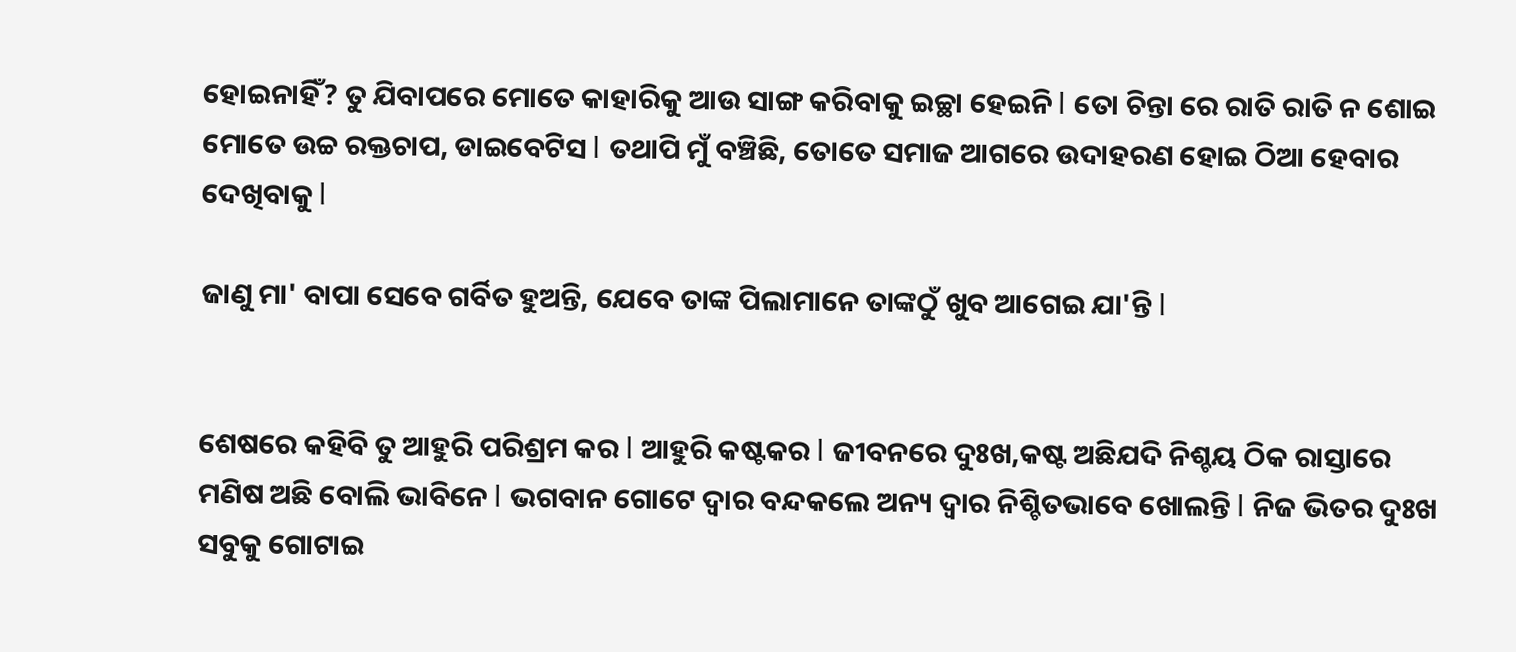ହୋଇନାହିଁ? ତୁ ଯିବାପରେ ମୋତେ କାହାରିକୁ ଆଉ ସାଙ୍ଗ କରିବାକୁ ଇଚ୍ଛା ହେଇନି l ତୋ ଚିନ୍ତା ରେ ରାତି ରାତି ନ ଶୋଇ ମୋତେ ଉଚ୍ଚ ରକ୍ତଚାପ, ଡାଇବେଟିସ l ତଥାପି ମୁଁ ବଞ୍ଚିଛି, ତୋତେ ସମାଜ ଆଗରେ ଉଦାହରଣ ହୋଇ ଠିଆ ହେବାର ଦେଖିବାକୁ l

ଜାଣୁ ମା' ବାପା ସେବେ ଗର୍ବିତ ହୁଅନ୍ତି, ଯେବେ ତାଙ୍କ ପିଲାମାନେ ତାଙ୍କଠୁଁ ଖୁବ ଆଗେଇ ଯା'ନ୍ତି l


ଶେଷରେ କହିବି ତୁ ଆହୁରି ପରିଶ୍ରମ କର l ଆହୁରି କଷ୍ଟକର l ଜୀବନରେ ଦୁଃଖ,କଷ୍ଟ ଅଛିଯଦି ନିଶ୍ଚୟ ଠିକ ରାସ୍ତାରେ ମଣିଷ ଅଛି ବୋଲି ଭାବିନେ l ଭଗବାନ ଗୋଟେ ଦ୍ୱାର ବନ୍ଦକଲେ ଅନ୍ୟ ଦ୍ୱାର ନିଶ୍ଚିତଭାବେ ଖୋଲନ୍ତି l ନିଜ ଭିତର ଦୁଃଖ ସବୁକୁ ଗୋଟାଇ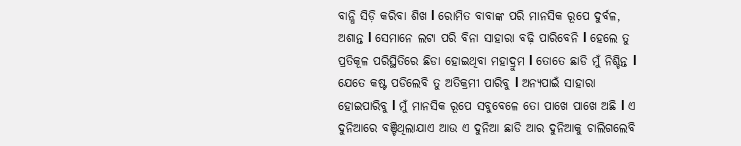ବାନ୍ଧି ସିଡ଼ି କରିବା ଶିଖ l ରୋମିତ ବାବାଙ୍କ ପରି ମାନସିକ ରୂପେ ଦୁର୍ବଳ, ଅଶାନ୍ତ l ସେମାନେ ଲଟା ପରି ବିନା ସାହାରା ବଢ଼ି ପାରିବେନି l ହେଲେ ତୁ ପ୍ରତିକୂଳ ପରିସ୍ଥିତିରେ ଛିଡା ହୋଇଥିବା ମହାଦ୍ରୁମ l ତୋତେ ଛାଡି ମୁଁ ନିଶ୍ଚିନ୍ତ l ଯେତେ କଷ୍ଟ ପଡିଲେବି ତୁ ଅତିକ୍ରମୀ ପାରିବୁ l ଅନ୍ୟପାଇଁ ସାହାରା ହୋଇପାରିବୁ l ମୁଁ ମାନସିକ ରୂପେ ସବୁବେଳେ ତୋ ପାଖେ ପାଖେ ଅଛି l ଏ ଦୁନିଆରେ ବଞ୍ଚିଥିଲାଯାଏ ଆଉ ଏ ଦୁନିଆ ଛାଡି ଆର ଦୁନିଆକୁ ଚାଲିଗଲେବି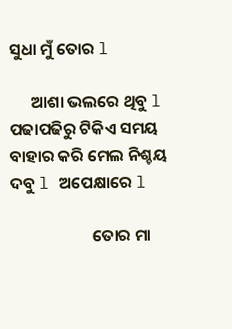ସୁଧା ମୁଁ ତୋର l

      ଆଶା ଭଲରେ ଥିବୁ l ପଢାପଢିରୁ ଟିକିଏ ସମୟ ବାହାର କରି ମେଲ ନିଶ୍ଚୟ ଦବୁ l ଅପେକ୍ଷାରେ l

                      ତୋର ମା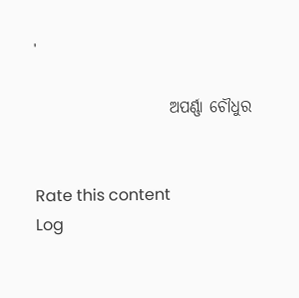'

                     ଅପର୍ଣ୍ଣା ଚୌଧୁର


Rate this content
Log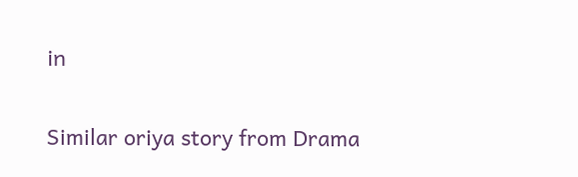in

Similar oriya story from Drama